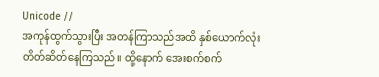Unicode //
အကုန်ထွက်သွားပြီး အတန်ကြာသည်အထိ နှစ်ယောက်လုံး တိတ်ဆိတ်နေကြသည်။ ထို့နောက် အေးစက်စက်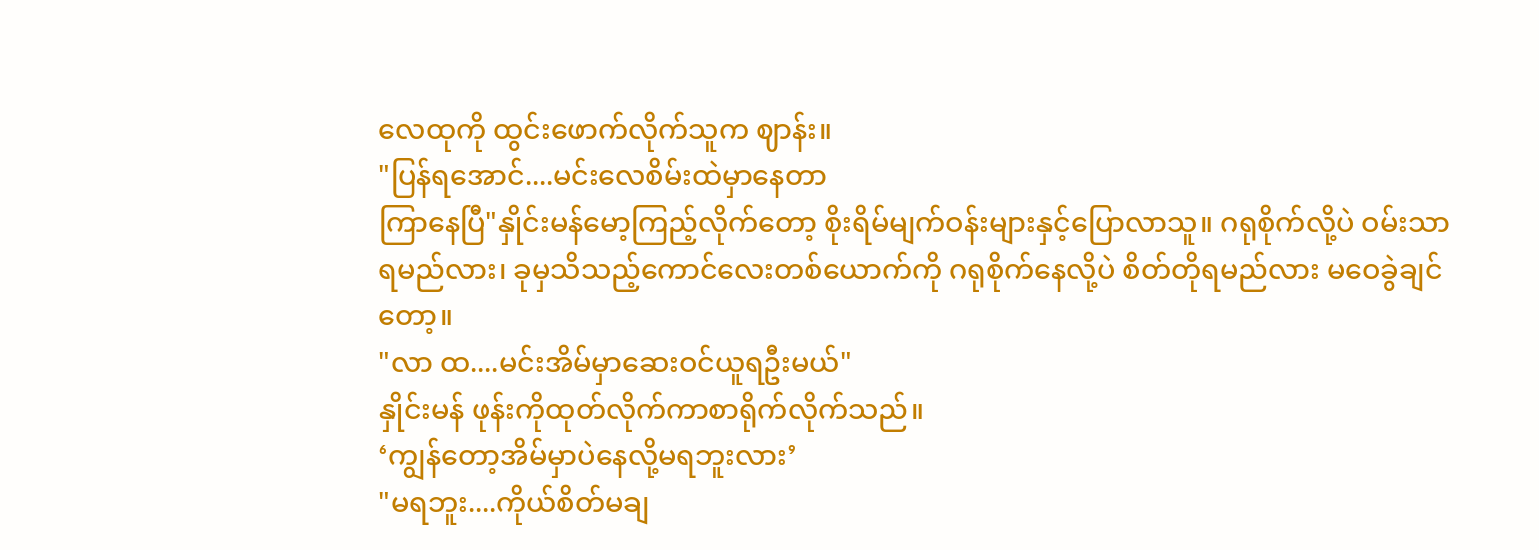လေထုကို ထွင်းဖောက်လိုက်သူက ဈာန်း။
"ပြန်ရအောင်....မင်းလေစိမ်းထဲမှာနေတာ
ကြာနေပြီ"နှိုင်းမန်မော့ကြည့်လိုက်တော့ စိုးရိမ်မျက်ဝန်းများနှင့်ပြောလာသူ။ ဂရုစိုက်လို့ပဲ ဝမ်းသာရမည်လား၊ ခုမှသိသည့်ကောင်လေးတစ်ယောက်ကို ဂရုစိုက်နေလို့ပဲ စိတ်တိုရမည်လား မဝေခွဲချင်တော့။
"လာ ထ....မင်းအိမ်မှာဆေးဝင်ယူရဦးမယ်"
နှိုင်းမန် ဖုန်းကိုထုတ်လိုက်ကာစာရိုက်လိုက်သည်။
‘ကျွန်တော့အိမ်မှာပဲနေလို့မရဘူးလား’
"မရဘူး....ကိုယ်စိတ်မချ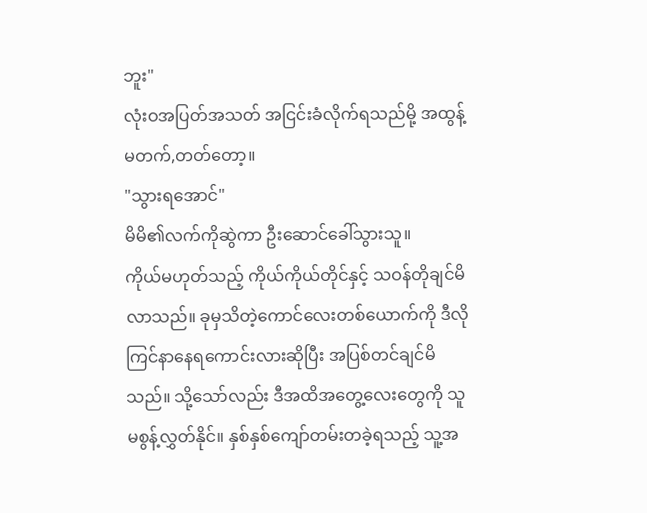ဘူး"
လုံးဝအပြတ်အသတ် အငြင်းခံလိုက်ရသည်မို့ အထွန့်မတက်,တတ်တော့။
"သွားရအောင်"
မိမိ၏လက်ကိုဆွဲကာ ဦးဆောင်ခေါ်သွားသူ။
ကိုယ်မဟုတ်သည့် ကိုယ်ကိုယ်တိုင်နှင့် သဝန်တိုချင်မိလာသည်။ ခုမှသိတဲ့ကောင်လေးတစ်ယောက်ကို ဒီလိုကြင်နာနေရကောင်းလားဆိုပြီး အပြစ်တင်ချင်မိသည်။ သို့သော်လည်း ဒီအထိအတွေ့လေးတွေကို သူမစွန့်လွှတ်နိုင်။ နှစ်နှစ်ကျော်တမ်းတခဲ့ရသည့် သူ့အ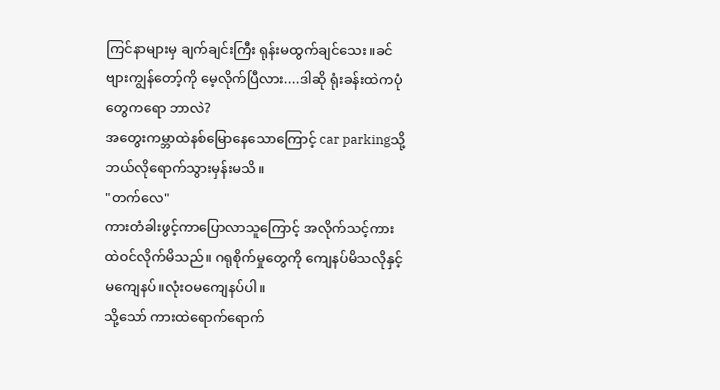ကြင်နာများမှ ချက်ချင်းကြီး ရုန်းမထွက်ချင်သေး။ခင်ဗျားကျွန်တော့်ကို မေ့လိုက်ပြီလား....ဒါဆို ရုံးခန်းထဲကပုံတွေကရော ဘာလဲ?
အတွေးကမ္ဘာထဲနစ်မြောနေသောကြောင့် car parkingသို့ ဘယ်လိုရောက်သွားမှန်းမသိ။
"တက်လေ"
ကားတံခါးဖွင့်ကာပြောလာသူကြောင့် အလိုက်သင့်ကားထဲဝင်လိုက်မိသည်။ ဂရုစိုက်မှုတွေကို ကျေနပ်မိသလိုနှင့် မကျေနပ်။လုံးဝမကျေနပ်ပါ။
သို့သော် ကားထဲရောက်ရောက်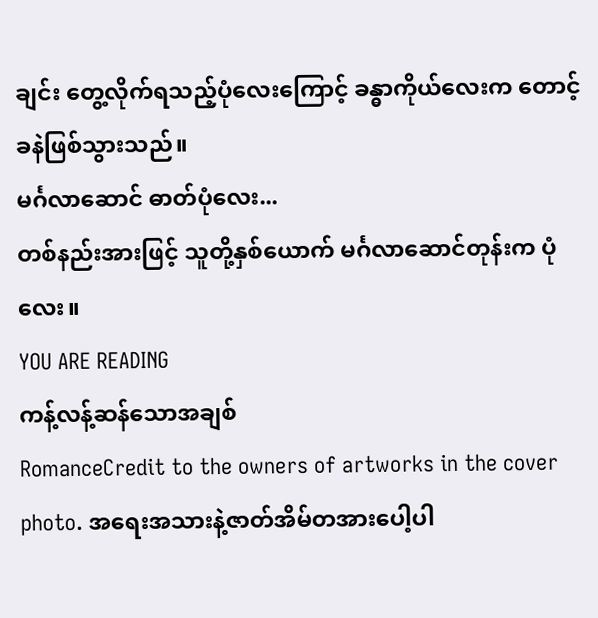ချင်း တွေ့လိုက်ရသည့်ပုံလေးကြောင့် ခန္ဓာကိုယ်လေးက တောင့်ခနဲဖြစ်သွားသည်။
မင်္ဂလာဆောင် ဓာတ်ပုံလေး...
တစ်နည်းအားဖြင့် သူတို့နှစ်ယောက် မင်္ဂလာဆောင်တုန်းက ပုံလေး။
YOU ARE READING
ကန့်လန့်ဆန်သောအချစ်
RomanceCredit to the owners of artworks in the cover photo. အရေးအသားနဲ့ဇာတ်အိမ်တအားပေါ့ပါ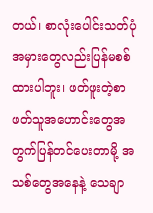တယ်၊ စာလုံးပေါင်းသတ်ပုံအမှားတွေလည်းပြန်မစစ်ထားပါဘူး၊ ဖတ်ဖူးတဲ့စာဖတ်သူအဟောင်းတွေအတွက်ပြန်တင်ပေးတာမို့ အသစ်တွေအနေနဲ့ သေချာ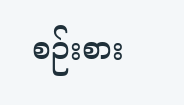စဉ်းစား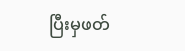ပြီးမှဖတ်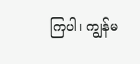ကြပါ၊ ကျွန်မ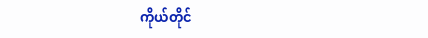ကိုယ်တိုင်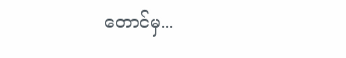တောင်မှ...